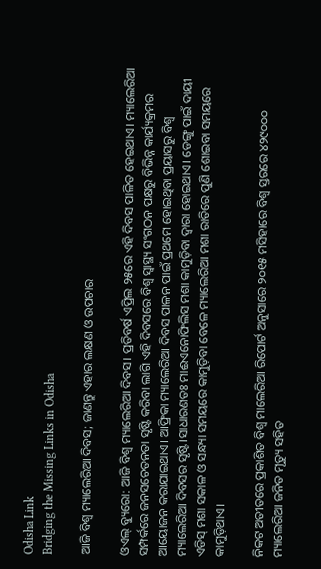Odisha Link
Bridging the Missing Links in Odisha

ଆଜି ବିଶ୍ଵ ମ୍ୟାଲେରିଆ ଦିବସ; ଜାଣନ୍ତୁ ଏହାର ଲକ୍ଷଣ ଓ ଉପଚାର

ଓଏଲ୍‌ ବ୍ୟୁରୋ: ଆଜି ବିଶ୍ଵ ମ୍ୟାଲେରିଆ ଦିବସ। ପ୍ରତିବର୍ଷ ଏପ୍ରିଲ ୨୫ରେ ଏହି ଦିବସ ପାଳିତ ହେଇଥାଏ। ମ୍ୟାଲେରିଆ ସମ୍ପର୍କରେ ଜନସଚେତନତା ସୃଷ୍ଟି କରିବା ଲାଗି ଏହି ଦିବସରେ ବିଶ୍ୱ ସ୍ୱାସ୍ଥ୍ୟ ସଂଗଠନ ପକ୍ଷରୁ ବିଭିନ୍ନ କାର୍ଯ୍ୟକ୍ରମର ଆୟୋଜନ କରାଯାଇଥାଏ। ଆଫ୍ରିକା ମ୍ୟାଲେରିଆ ଦିବସ ପାଳନ ପାଇଁ ପ୍ରଥମେ ହୋଇଥିବା ପ୍ରୟାସରୁ ବିଶ୍ୱ ମ୍ୟାଲେରିଆ ଦିବସର ସୃଷ୍ଟି।ସାଧାରଣତଃ ମାଈଏନୋଫିଲିସ ମଶା କାମୁଡ଼ିବା ଦ୍ୱାରା ହୋଇଥାଏ। ଡେଙ୍ଗୁ ପାଇଁ ଦାୟୀ ଏଡିସ୍‌ ମଶା ସକାଳ ଓ ସନ୍ଧ୍ୟା ସମୟରେ କାମୁଡ଼ିବା ବେଳେ ମ୍ୟାଲେରିଆ ମଶା ରାତିରେ ପୁଣି ଶୋଇବା ସମୟରେ କାମୁଡ଼ିଥାଏ।

ନିକଟ ଅତୀତରେ ପ୍ରକାଶିତ ବିଶ୍ୱ ମାଲେରିଆ ରିପୋର୍ଟ ଅନୁସାରେ ୨୦୧୫ ମସିହାରେ ବିଶ୍ୱ ସ୍ତରରେ ୪୨୯୦୦୦ ମ୍ୟାଲେରିଆ ଜନିତ ମୃତ୍ୟୁ ସହିତ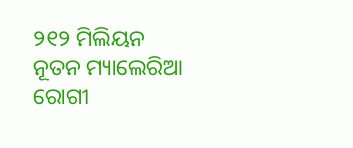୨୧୨ ମିଲିୟନ ନୂତନ ମ୍ୟାଲେରିଆ ରୋଗୀ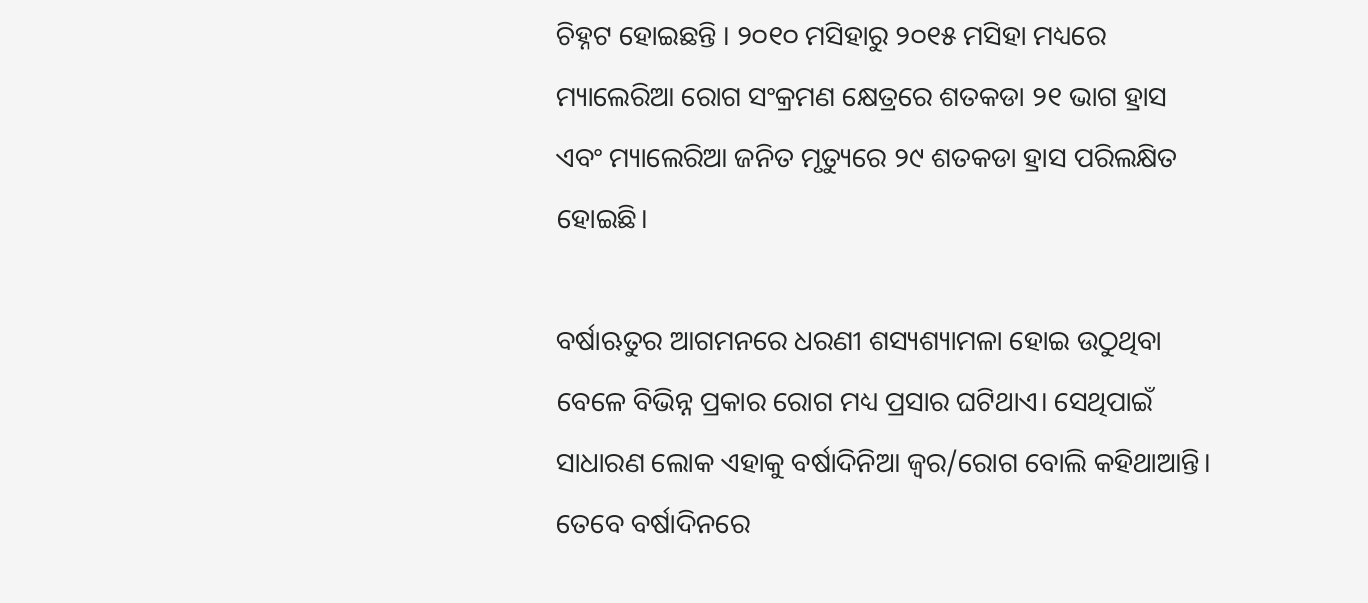ଚିହ୍ନଟ ହୋଇଛନ୍ତି । ୨୦୧୦ ମସିହାରୁ ୨୦୧୫ ମସିହା ମଧ୍ୟରେ ମ୍ୟାଲେରିଆ ରୋଗ ସଂକ୍ରମଣ କ୍ଷେତ୍ରରେ ଶତକଡା ୨୧ ଭାଗ ହ୍ରାସ ଏବଂ ମ୍ୟାଲେରିଆ ଜନିତ ମୃତ୍ୟୁରେ ୨୯ ଶତକଡା ହ୍ରାସ ପରିଲକ୍ଷିତ ହୋଇଛି।

ବର୍ଷାଋତୁର ଆଗମନରେ ଧରଣୀ ଶସ୍ୟଶ୍ୟାମଳା ହୋଇ ଉଠୁଥିବା ବେଳେ ବିଭିନ୍ନ ପ୍ରକାର ରୋଗ ମଧ୍ୟ ପ୍ରସାର ଘଟିଥାଏ। ସେଥିପାଇଁ ସାଧାରଣ ଲୋକ ଏହାକୁ ବର୍ଷାଦିନିଆ ଜ୍ୱର/ରୋଗ ବୋଲି କହିଥାଆନ୍ତି। ତେବେ ବର୍ଷାଦିନରେ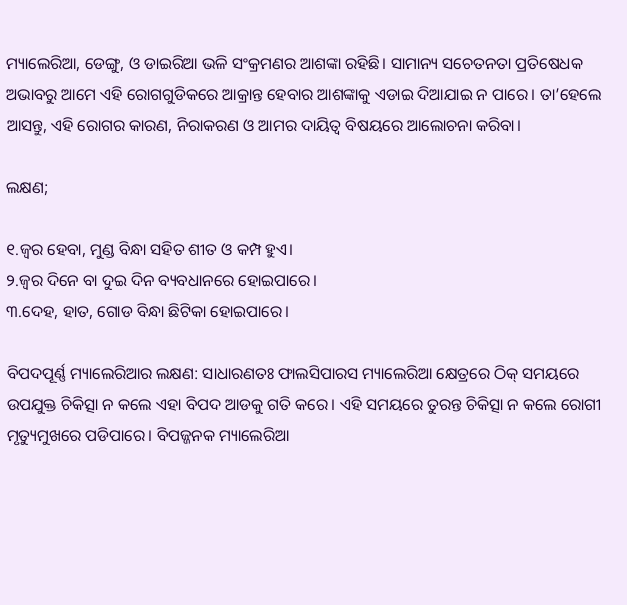ମ୍ୟାଲେରିଆ, ଡେଙ୍ଗୁ, ଓ ଡାଇରିଆ ଭଳି ସଂକ୍ରମଣର ଆଶଙ୍କା ରହିଛି। ସାମାନ୍ୟ ସଚେତନତା ପ୍ରତିଷେଧକ ଅଭାବରୁ ଆମେ ଏହି ରୋଗଗୁଡିକରେ ଆକ୍ରାନ୍ତ ହେବାର ଆଶଙ୍କାକୁ ଏଡାଇ ଦିଆଯାଇ ନ ପାରେ। ତା’ହେଲେ ଆସନ୍ତୁ, ଏହି ରୋଗର କାରଣ, ନିରାକରଣ ଓ ଆମର ଦାୟିତ୍ୱ ବିଷୟରେ ଆଲୋଚନା କରିବା।

ଲକ୍ଷଣ;

୧.ଜ୍ୱର ହେବା, ମୁଣ୍ଡ ବିନ୍ଧା ସହିତ ଶୀତ ଓ କମ୍ପ ହୁଏ।
୨.ଜ୍ୱର ଦିନେ ବା ଦୁଇ ଦିନ ବ୍ୟବଧାନରେ ହୋଇପାରେ।
୩.ଦେହ, ହାତ, ଗୋଡ ବିନ୍ଧା ଛିଟିକା ହୋଇପାରେ।

ବିପଦପୂର୍ଣ୍ଣ ମ୍ୟାଲେରିଆର ଲକ୍ଷଣ: ସାଧାରଣତଃ ଫାଲସିପାରସ ମ୍ୟାଲେରିଆ କ୍ଷେତ୍ରରେ ଠିକ୍‌ ସମୟରେ ଉପଯୁକ୍ତ ଚିକିତ୍ସା ନ କଲେ ଏହା ବିପଦ ଆଡକୁ ଗତି କରେ। ଏହି ସମୟରେ ତୁରନ୍ତ ଚିକିତ୍ସା ନ କଲେ ରୋଗୀ ମୃତ୍ୟୁମୁଖରେ ପଡିପାରେ। ବିପଜ୍ଜନକ ମ୍ୟାଲେରିଆ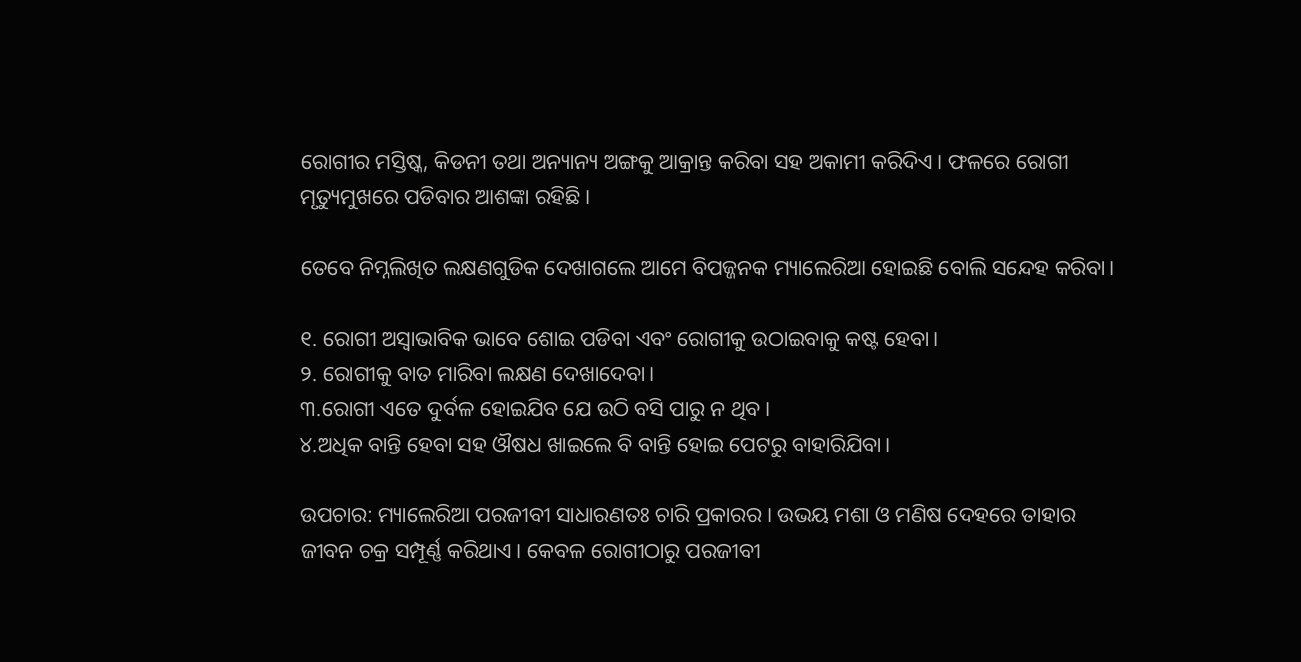ରୋଗୀର ମସ୍ତିଷ୍କ, କିଡନୀ ତଥା ଅନ୍ୟାନ୍ୟ ଅଙ୍ଗକୁ ଆକ୍ରାନ୍ତ କରିବା ସହ ଅକାମୀ କରିଦିଏ। ଫଳରେ ରୋଗୀ ମୃତ୍ୟୁମୁଖରେ ପଡିବାର ଆଶଙ୍କା ରହିଛି।

ତେବେ ନିମ୍ନଲିଖିତ ଲକ୍ଷଣଗୁଡିକ ଦେଖାଗଲେ ଆମେ ବିପଜ୍ଜନକ ମ୍ୟାଲେରିଆ ହୋଇଛି ବୋଲି ସନ୍ଦେହ କରିବା।

୧. ରୋଗୀ ଅସ୍ବାଭାବିକ ଭାବେ ଶୋଇ ପଡିବା ଏବଂ ରୋଗୀକୁ ଉଠାଇବାକୁ କଷ୍ଟ ହେବା।
୨. ରୋଗୀକୁ ବାତ ମାରିବା ଲକ୍ଷଣ ଦେଖାଦେବା।
୩.ରୋଗୀ ଏତେ ଦୁର୍ବଳ ହୋଇଯିବ ଯେ ଉଠି ବସି ପାରୁ ନ ଥିବ।
୪.ଅଧିକ ବାନ୍ତି ହେବା ସହ ଔଷଧ ଖାଇଲେ ବି ବାନ୍ତି ହୋଇ ପେଟରୁ ବାହାରିଯିବା।

ଉପଚାର: ମ୍ୟାଲେରିଆ ପରଜୀବୀ ସାଧାରଣତଃ ଚାରି ପ୍ରକାରର। ଉଭୟ ମଶା ଓ ମଣିଷ ଦେହରେ ତାହାର ଜୀବନ ଚକ୍ର ସମ୍ପୂର୍ଣ୍ଣ କରିଥାଏ। କେବଳ ରୋଗୀଠାରୁ ପରଜୀବୀ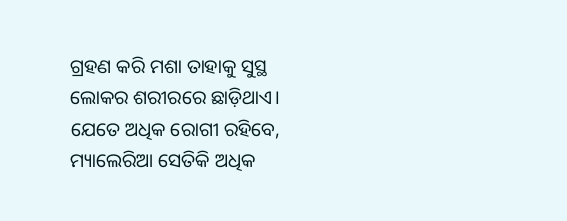ଗ୍ରହଣ କରି ମଶା ତାହାକୁ ସୁସ୍ଥ ଲୋକର ଶରୀରରେ ଛାଡ଼ିଥାଏ। ଯେତେ ଅଧିକ ରୋଗୀ ରହିବେ, ମ୍ୟାଲେରିଆ ସେତିକି ଅଧିକ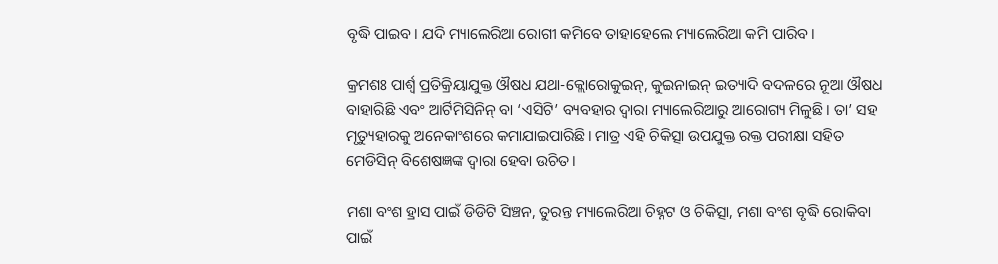ବୃଦ୍ଧି ପାଇବ। ଯଦି ମ୍ୟାଲେରିଆ ରୋଗୀ କମିବେ ତାହାହେଲେ ମ୍ୟାଲେରିଆ କମି ପାରିବ।

କ୍ରମଶଃ ପାର୍ଶ୍ୱ ପ୍ରତିକ୍ରିୟାଯୁକ୍ତ ଔଷଧ ଯଥା-କ୍ଲୋରୋକୁଇନ୍‌, କୁଇନାଇନ୍‌ ଇତ୍ୟାଦି ବଦଳରେ ନୂଆ ଔଷଧ ବାହାରିଛି ଏବଂ ଆର୍ଟିମିସିନିନ୍‌ ବା ‘ଏସିଟି’ ବ୍ୟବହାର ଦ୍ୱାରା ମ୍ୟାଲେରିଆରୁ ଆରୋଗ୍ୟ ମିଳୁଛି। ତା’ ସହ ମୃତ୍ୟୁହାରକୁ ଅନେକାଂଶରେ କମାଯାଇପାରିଛି। ମାତ୍ର ଏହି ଚିକିତ୍ସା ଉପଯୁକ୍ତ ରକ୍ତ ପରୀକ୍ଷା ସହିତ ମେଡିସିନ୍‌ ବିଶେଷଜ୍ଞଙ୍କ ଦ୍ୱାରା ହେବା ଉଚିତ।

ମଶା ବଂଶ ହ୍ରାସ ପାଇଁ ଡିଡିଟି ସିଞ୍ଚନ, ତୁରନ୍ତ ମ୍ୟାଲେରିଆ ଚିହ୍ନଟ ଓ ଚିକିତ୍ସା, ମଶା ବଂଶ ବୃଦ୍ଧି ରୋକିବା ପାଇଁ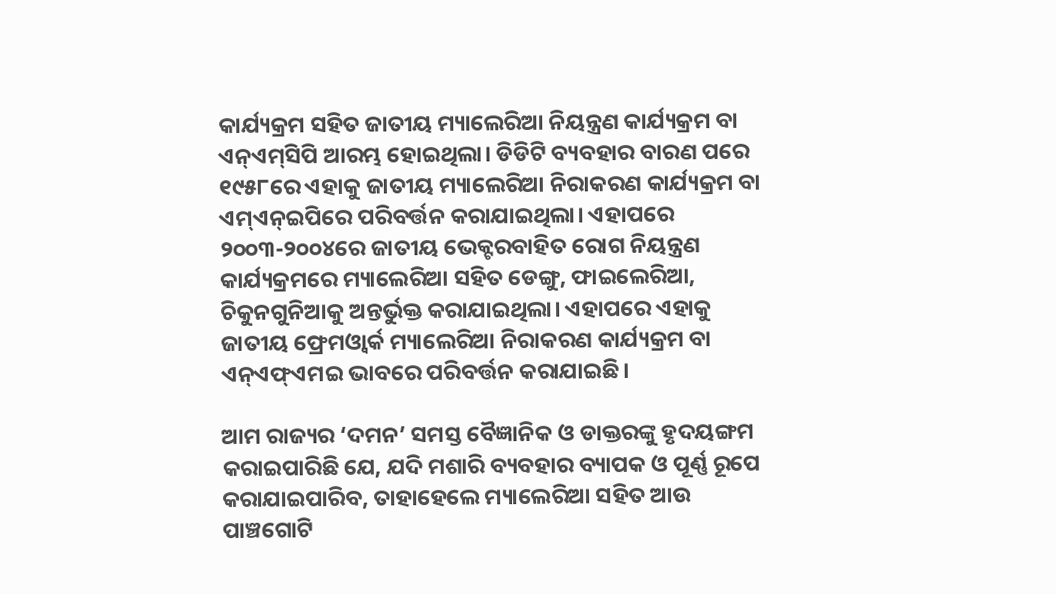କାର୍ଯ୍ୟକ୍ରମ ସହିତ ଜାତୀୟ ମ୍ୟାଲେରିଆ ନିୟନ୍ତ୍ରଣ କାର୍ଯ୍ୟକ୍ରମ ବା ଏନ୍‌ଏମ୍‌ସିପି ଆରମ୍ଭ ହୋଇଥିଲା। ଡିଡିଟି ବ୍ୟବହାର ବାରଣ ପରେ ୧୯୫୮ରେ ଏହାକୁ ଜାତୀୟ ମ୍ୟାଲେରିଆ ନିରାକରଣ କାର୍ଯ୍ୟକ୍ରମ ବା ଏମ୍‌ଏନ୍‌ଇପିରେ ପରିବର୍ତ୍ତନ କରାଯାଇଥିଲା। ଏହାପରେ ୨୦୦୩-୨୦୦୪ରେ ଜାତୀୟ ଭେକ୍ଟରବାହିତ ରୋଗ ନିୟନ୍ତ୍ରଣ କାର୍ଯ୍ୟକ୍ରମରେ ମ୍ୟାଲେରିଆ ସହିତ ଡେଙ୍ଗୁ, ଫାଇଲେରିଆ, ଚିକୁନଗୁନିଆକୁ ଅନ୍ତର୍ଭୁକ୍ତ କରାଯାଇଥିଲା। ଏହାପରେ ଏହାକୁ ଜାତୀୟ ଫ୍ରେମଓ୍ବାର୍କ ମ୍ୟାଲେରିଆ ନିରାକରଣ କାର୍ଯ୍ୟକ୍ରମ ବା ଏନ୍‌ଏଫ୍‌ଏମଇ ଭାବରେ ପରିବର୍ତ୍ତନ କରାଯାଇଛି।

ଆମ ରାଜ୍ୟର ‘ଦମନ’ ସମସ୍ତ ବୈଜ୍ଞାନିକ ଓ ଡାକ୍ତରଙ୍କୁ ହୃଦୟଙ୍ଗମ କରାଇପାରିଛି ଯେ, ଯଦି ମଶାରି ବ୍ୟବହାର ବ୍ୟାପକ ଓ ପୂର୍ଣ୍ଣ ରୂପେ କରାଯାଇପାରିବ, ତାହାହେଲେ ମ୍ୟାଲେରିଆ ସହିତ ଆଉ ପାଞ୍ଚଗୋଟି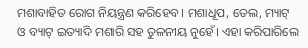ମଶାବାହିତ ରୋଗ ନିୟନ୍ତ୍ରଣ କରିହେବ। ମଶାଧୂପ, ତେଲ, ମ୍ୟାଟ୍‌ ଓ ବ୍ୟାଟ୍‌ ଇତ୍ୟାଦି ମଶାରି ସହ ତୁଳନୀୟ ନୁହେଁ। ଏହା କରିପାରିଲେ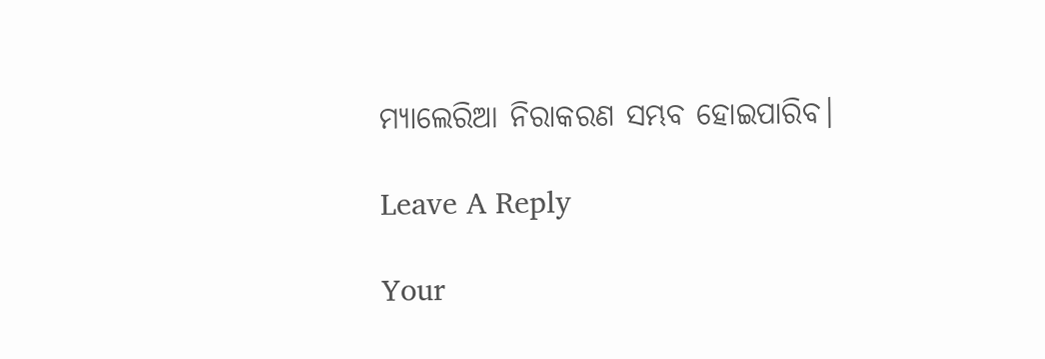ମ୍ୟାଲେରିଆ ନିରାକରଣ ସମ୍ଭବ ହୋଇପାରିବ।

Leave A Reply

Your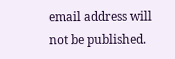email address will not be published.